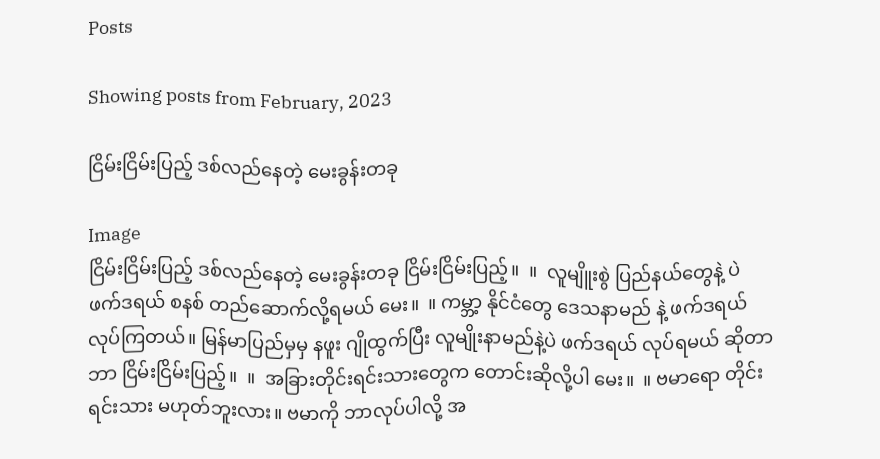Posts

Showing posts from February, 2023

ငြိမ်းငြိမ်းပြည့် ဒစ်လည်နေတဲ့ မေးခွန်းတခု

Image
ငြိမ်းငြိမ်းပြည့် ဒစ်လည်နေတဲ့ မေးခွန်းတခု ငြိမ်းငြိမ်းပြည့်။  ။  လူမျိူးစွဲ ပြည်နယ်တွေနဲ့ ပဲ ဖက်ဒရယ် စနစ် တည်ဆောက်လို့ရမယ် မေး။  ။ ကမ္ဘာ့ နိုင်ငံတွေ ဒေသနာမည် နဲ့ ဖက်ဒရယ် လုပ်ကြတယ်။ မြန်မာပြည်မှမှ နဖူး ဂျိုထွက်ပြီး လူမျိုးနာမည်နဲ့ပဲ ဖက်ဒရယ် လုပ်ရမယ် ဆိုတာ ဘာ ငြိမ်းငြိမ်းပြည့်။  ။  အခြားတိုင်းရင်းသားတွေက တောင်းဆိုလို့ပါ မေး။  ။ ဗမာရော တိုင်းရင်းသား မဟုတ်ဘူးလား။ ဗမာကို ဘာလုပ်ပါလို့ အ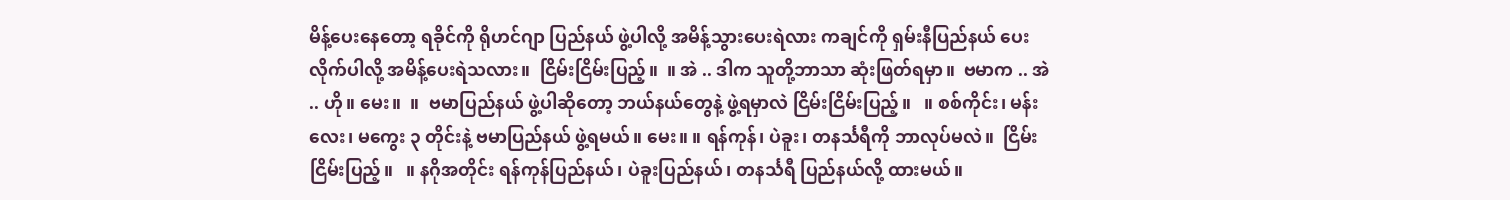မိန့်ပေးနေတော့ ရခိုင်ကို ရိုဟင်ဂျာ ပြည်နယ် ဖွဲ့ပါလို့ အမိန့်သွားပေးရဲလား ကချင်ကို ရှမ်းနီပြည်နယ် ပေးလိုက်ပါလို့ အမိန့်ပေးရဲသလား။  ငြိမ်းငြိမ်းပြည့်။  ။ အဲ .. ဒါက သူတို့ဘာသာ ဆုံးဖြတ်ရမှာ။  ဗမာက .. အဲ .. ဟို။ မေး။  ။  ဗမာပြည်နယ် ဖွဲ့ပါဆိုတော့ ဘယ်နယ်တွေနဲ့ ဖွဲ့ရမှာလဲ ငြိမ်းငြိမ်းပြည့်။   ။ စစ်ကိုင်း၊ မန်းလေး၊ မကွေး ၃ တိုင်းနဲ့ ဗမာပြည်နယ် ဖွဲ့ရမယ်။ မေး။ ။ ရန်ကုန်၊ ပဲခူး၊ တနင်္သရီကို ဘာလုပ်မလဲ။  ငြိမ်းငြိမ်းပြည့်။   ။ နဂိုအတိုင်း ရန်ကုန်ပြည်နယ်၊ ပဲခူးပြည်နယ်၊ တနင်္သရီ ပြည်နယ်လို့ ထားမယ်။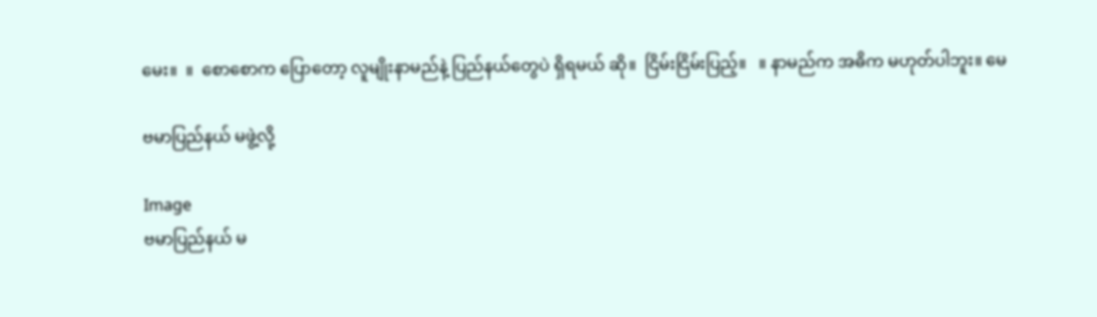မေး။  ။  စောစောက ပြောတော့ လူမျိုးနာမည်နဲ့ ပြည်နယ်တွေပဲ ရှိရမယ် ဆို။  ငြိမ်းငြိမ်းပြည့်။   ။ နာမည်က အဓိက မဟုတ်ပါဘူး။ မေ

ဗမာပြည်နယ် မဖွဲ့လို့

Image
ဗမာပြည်နယ် မ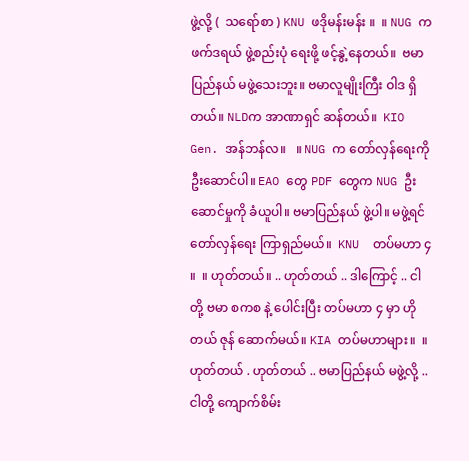ဖွဲ့လို့ (  သရော်စာ ) KNU ဖဒိုမန်းမန်း ။  ။ NUG က ဖက်ဒရယ် ဖွဲ့စည်းပုံ ရေးဖို့ ဖင့်နွဲ့နေတယ်။  ဗမာပြည်နယ် မဖွဲ့သေးဘူး။ ဗမာလူမျိုးကြီး ဝါဒ ရှိတယ်။ NLDက အာဏာရှင် ဆန်တယ်။  KIO  Gen. အန်ဘန်လ။   ။ NUG က တော်လှန်ရေးကို ဦးဆောင်ပါ။ EAO တွေ PDF တွေက NUG ဦးဆောင်မှုကို ခံယူပါ။ ဗမာပြည်နယ် ဖွဲ့ပါ။ မဖွဲ့ရင် တော်လှန်ရေး ကြာရှည်မယ်။  KNU  တပ်မဟာ ၄ ။  ။ ဟုတ်တယ်။ .. ဟုတ်တယ် .. ဒါကြောင့် .. ငါတို့ ဗမာ စကစ နဲ့ ပေါင်းပြီး တပ်မဟာ ၄ မှာ ဟိုတယ် ဇုန် ဆောက်မယ်။ KIA တပ်မဟာများ။  ။ ဟုတ်တယ် . ဟုတ်တယ် .. ဗမာပြည်နယ် မဖွဲ့လို့ ..  ငါတို့ ကျောက်စိမ်း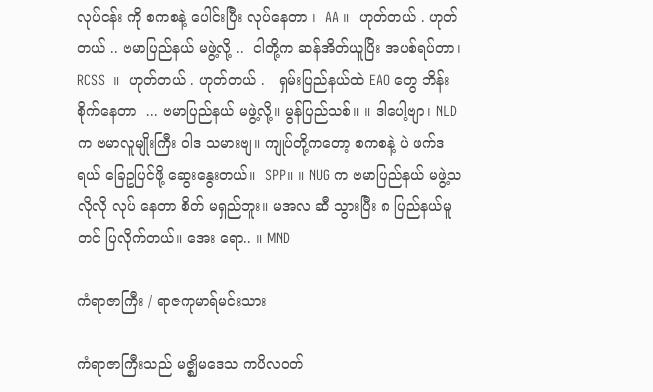လုပ်ငန်း ကို စကစနဲ့ ပေါင်းပြီး လုပ်နေတာ ၊  AA ။  ဟုတ်တယ် . ဟုတ်တယ် .. ဗမာပြည်နယ် မဖွဲ့လို့ ..  ငါတို့က ဆန်အိတ်ယူပြိး အပစ်ရပ်တာ၊  RCSS  ။  ဟုတ်တယ် . ဟုတ်တယ် .   ရှမ်းပြည်နယ်ထဲ EAO တွေ ဘိန်းစိုက်နေတာ  ... ဗမာပြည်နယ် မဖွဲ့လို့။ မွန်ပြည်သစ်။ ။ ဒါပေါ့ဗျာ၊ NLD က ဗမာလူမျိုးကြီး ဝါဒ သမားဗျ။ ကျုပ်တို့ကတော့ စကစနဲ့ ပဲ ဖက်ဒရယ် ခြေဥပြင်ဖို့ ဆွေးနွေးတယ်။  SPP။ ။ NUG က ဗမာပြည်နယ် မဖွဲ့သလိုလို လုပ် နေတာ စိတ် မရှည်ဘူး။ မအလ ဆီ သွားပြီး ၈ ပြည်နယ်မူ တင် ပြလိုက်တယ်။ အေး ရော.. ။ MND

ကံရာဇာကြီး / ရာဇကုမာရ်မင်းသား

ကံရာဇာကြီးသည် မဇ္ဈိမဒေသ ကပိလဝတ်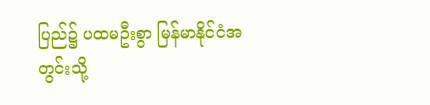ပြည်၌ ပထမဦးစွာ မြန်မာနိုင်ငံအတွင်းသို့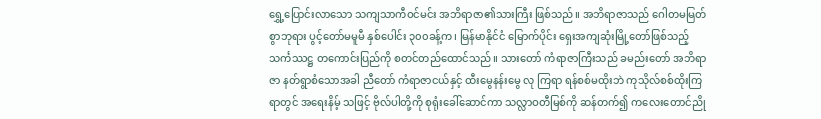ရွှေ့ပြောင်းလာသော သကျသာကီဝင်မင်း အဘိရာဇာ၏သားကြီး ဖြစ်သည်။ အဘိရာဇာသည် ဂေါတမမြတ်စွာဘုရား ပွင့်တော်မမူမီ နှစ်ပေါင်း ၃၀၀ခန့်က၊ မြန်မာနိုင်ငံ မြောက်ပိုင်း ရှေးအကျဆုံးမြို့တော်ဖြစ်သည့် သင်္ကဿဋ္ဌ တကောင်းပြည်ကို စတင်တည်ထောင်သည်။ သားတော် ကံရာဇာကြီးသည် ခမည်းတော် အဘိရာဇာ နတ်ရွာစံသောအခါ ညီတော် ကံရာဇာငယ်နှင့် ထီးမွေနန်းမွေ လု ကြရာ ရန်စစ်မထိုးဘဲ ကုသိုလ်စစ်ထိုးကြရာတွင် အရေးနိမ့် သဖြင့် ဗိုလ်ပါတို့ကို စုရုံးခေါ်ဆောင်ကာ သလ္လာဝတီမြစ်ကို ဆန်တက်၍ ကလေးတောင်ညို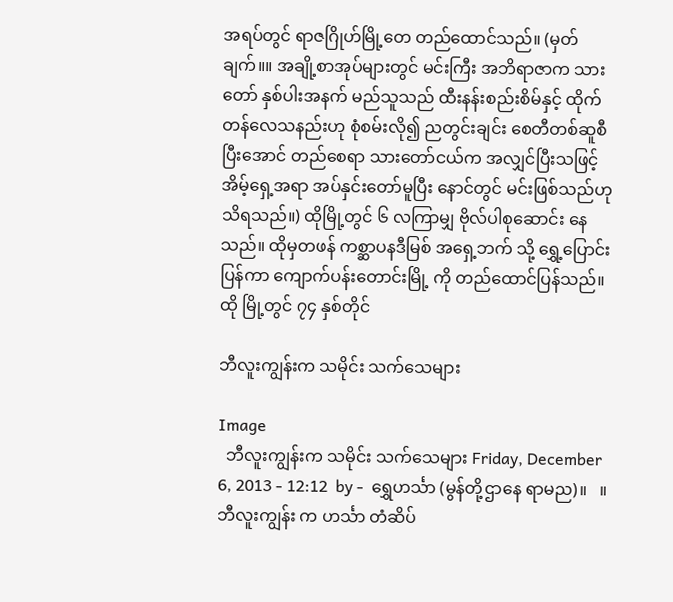အရပ်တွင် ရာဇဂြိုဟ်မြို့တေ တည်ထောင်သည်။ (မှတ်ချက်။။ အချို့စာအုပ်များတွင် မင်းကြီး အဘိရာဇာက သားတော် နှစ်ပါးအနက် မည်သူသည် ထီးနန်းစည်းစိမ်နှင့် ထိုက်တန်လေသနည်းဟု စုံစမ်းလို၍ ညတွင်းချင်း စေတီတစ်ဆူစီ ပြီးအောင် တည်စေရာ သားတော်ငယ်က အလျှင်ပြီးသဖြင့် အိမ့်ရှေ့အရာ အပ်နှင်းတော်မူပြီး နောင်တွင် မင်းဖြစ်သည်ဟု သိရသည်။) ထိုမြို့တွင် ၆ လကြာမျှ ဗိုလ်ပါစုဆောင်း နေသည်။ ထိုမှတဖန် ကစ္ဆာပနဒီမြစ် အရှေ့ဘက် သို့ ရွှေ့ပြောင်း ပြန်ကာ ကျောက်ပန်းတောင်းမြို့ ကို တည်ထောင်ပြန်သည်။ ထို မြို့တွင် ၇၄ နှစ်တိုင်

ဘီလူးကျွန်းက သမိုင်း သက်သေများ

Image
  ဘီလူးကျွန်းက သမိုင်း သက်သေများ Friday, December 6, 2013 - 12:12  by -  ရွှေဟင်္သာ (မွန်တို့ဌာနေ ရာမည)။   ။ ဘီလူးကျွန်း က ဟင်္သာ တံဆိပ်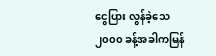ငွေပြား လွန်ခဲ့သေ ၂၀၀၀ ခန့်အခါကမြန်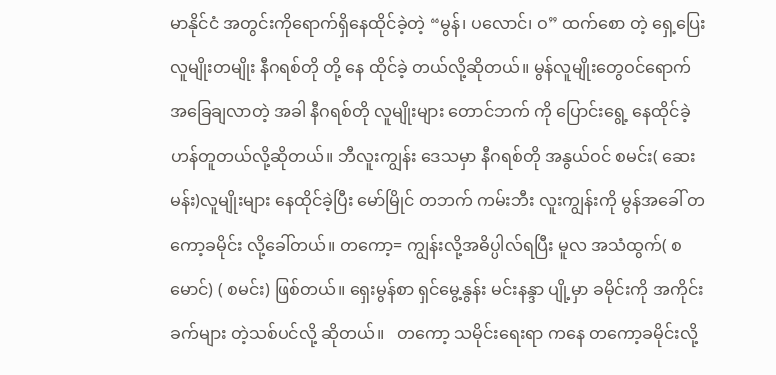မာနိုင်ငံ အတွင်းကိုရောက်ရှိနေထိုင်ခဲ့တဲ့ “မွန်၊ ပလောင်၊ ဝ” ထက်စော တဲ့ ရှေ့ပြေး လူမျိုးတမျိုး နီဂရစ်တို တို့ နေ ထိုင်ခဲ့ တယ်လို့ဆိုတယ်။ မွန်လူမျိုးတွေဝင်ရောက် အခြေချလာတဲ့ အခါ နီဂရစ်တို လူမျိုးများ တောင်ဘက် ကို ပြောင်းရွေ့ နေထိုင်ခဲ့ ဟန်တူတယ်လို့ဆိုတယ်။ ဘီလူးကျွန်း ဒေသမှာ နီဂရစ်တို အနွယ်ဝင် စမင်း( ဆေးမန်း)လူမျိုးများ နေထိုင်ခဲ့ပြီး မော်မြိုင် တဘက် ကမ်းဘီး လူးကျွန်းကို မွန်အခေါ် တကော့ခမိုင်း လို့ခေါ်တယ်။ တကော့= ကျွန်းလို့အဓိပ္ပါလ်ရပြီး မူလ အသံထွက်( စမောင်) ( စမင်း) ဖြစ်တယ်။ ရှေးမွန်စာ ရှင်မွေ့နွန်း မင်းနန္ဒာ ပျို့မှာ ခမိုင်းကို အကိုင်းခက်များ တဲ့သစ်ပင်လို့ ဆိုတယ်။   တကော့ သမိုင်းရေးရာ ကနေ တကော့ခမိုင်းလို့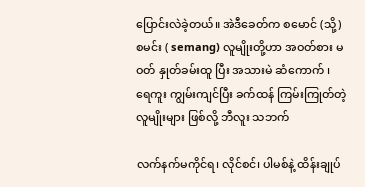ပြောင်းလဲခဲ့တယ်။ အဲဒီခေတ်က စမောင် (သို့) စမင်း ( semang) လူမျိုးတို့ဟာ အဝတ်စား မဝတ် နှုတ်ခမ်းထူ ပြီး အသားမဲ ဆံကောက် ၊ ရေကူး ကျွမ်းကျင်ပြီး ခက်ထန် ကြမ်းကြုတ်တဲ့ လူမျိုးများ ဖြစ်လို့ ဘီလူး သဘက်

လက်နက်မကိုင်ရ၊ လိုင်စင်၊ ပါမစ်နဲ့ ထိန်းချုပ်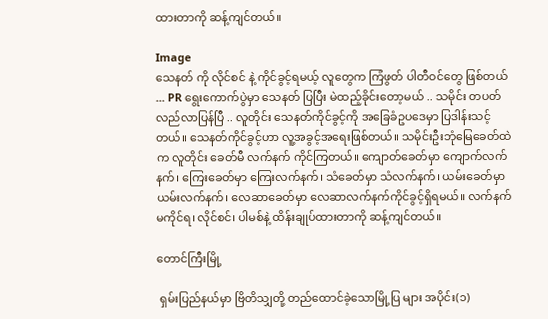ထားတာကို ဆန့်ကျင်တယ်။

Image
သေနတ် ကို လိုင်စင် နဲ့ ကိုင်ခွင့်ရမယ့် လူတွေက ကြံဖွတ် ပါတီဝင်တွေ ဖြစ်တယ် ... PR ရွေးကောက်ပွဲမှာ သေနတ် ပြပြီး မဲထည့်ခိုင်းတော့မယ် .. သမိုင်း တပတ်လည်လာပြန်ပြီ .. လူတိုင်း သေနတ်ကိုင်ခွင့်ကို အခြေခံဥပဒေမှာ ပြဒါန်းသင့်တယ်။ သေနတ်ကိုင်ခွင့်ဟာ လူ့အခွင့်အရေးဖြစ်တယ်။ သမိုင်းဦးဘုံမြေခေတ်ထဲက လူတိုင်း ခေတ်မီ လက်နက် ကိုင်ကြတယ်။ ကျောတ်ခေတ်မှာ ကျောက်လက်နက်၊ ကြေးခေတ်မှာ ကြေးလက်နက်၊ သံခေတ်မှာ သံလက်နက်၊ ယမ်းခေတ်မှာ ယမ်းလက်နက်၊ လေဆာခေတ်မှာ လေဆာလက်နက်ကိုင်ခွင့်ရှိရမယ်။ လက်နက်မကိုင်ရ၊ လိုင်စင်၊ ပါမစ်နဲ့ ထိန်းချုပ်ထားတာကို ဆန့်ကျင်တယ်။

တောင်ကြီးမြို့

 ရှမ်းပြည်နယ်မှာ ဗြိတိသျှတို့ တည်ထောင်ခဲ့သောမြို့ပြ များ အပိုင်း(၁)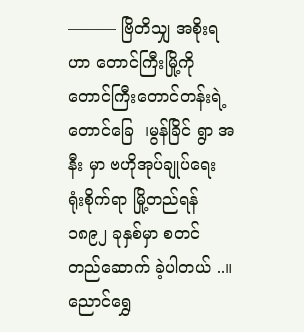——— ဗြိတိသျှ အစိုးရဟာ တောင်ကြီးမြို့ကို တောင်ကြီးတောင်တန်းရဲ့ တောင်ခြေ  ၊မွန်ခြိင် ရွာ အနီး မှာ ဗဟိုအုပ်ချုပ်ရေး ရုံးစိုက်ရာ မြို့တည်ရန် ၁၈၉၂ ခုနှစ်မှာ စတင် တည်ဆောက် ခဲ့ပါတယ် ..။  ညောင်ရွှေ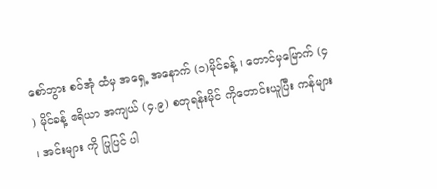စော်ဘွား စဝ်အုံ ထံမှ အရှေ့ အနောက် (၁)မိုင်ခန့် ၊ တောင်မှမြောက် (၄ ) မိုင်ခန့် ဧရိယာ အကျယ် (၄.၉) စတုရန်းမိုင် ကိုတောင်းယူပြီး ကန်များ ၊ အင်းများ ကို ပြုပြင် ပါ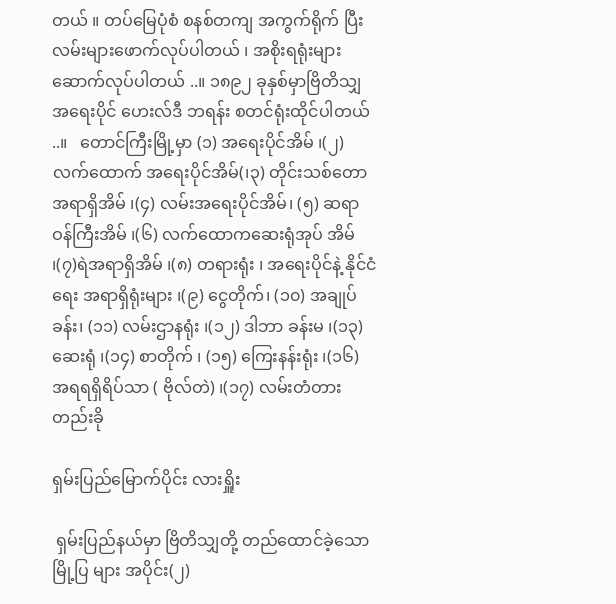တယ် ။ တပ်မြေပုံစံ စနစ်တကျ အကွက်ရိုက် ပြီး လမ်းများဖောက်လုပ်ပါတယ် ၊ အစိုးရရုံးများဆောက်လုပ်ပါတယ် ..။ ၁၈၉၂ ခုနှစ်မှာဗြိတိသျှ အရေးပိုင် ဟေးလ်ဒီ ဘရန်း စတင်ရုံးထိုင်ပါတယ် ..။   တောင်ကြီးမြို့မှာ (၁) အရေးပိုင်အိမ် ၊(၂) လက်ထောက် အရေးပိုင်အိမ်(၊၃) တိုင်းသစ်တော အရာရှိအိမ် ၊(၄) လမ်းအရေးပိုင်အိမ်၊ (၅) ဆရာဝန်ကြီးအိမ် ၊(၆) လက်ထောကဆေးရုံအုပ် အိမ် ၊(၇)ရဲအရာရှိအိမ် ၊(၈) တရားရုံး ၊ အရေးပိုင်နဲ့ နိုင်ငံရေး အရာရှိရုံးများ ၊(၉) ငွေတိုက်၊ (၁၀) အချုပ်ခန်း၊ (၁၁) လမ်းဌာနရုံး ၊(၁၂) ဒါဘာ ခန်းမ ၊(၁၃)ဆေးရုံ ၊(၁၄) စာတိုက် ၊ (၁၅) ကြေးနန်းရုံး ၊(၁၆) အရရရှိရိပ်သာ ( ဗိုလ်တဲ) ၊(၁၇) လမ်းတံတား တည်းခို

ရှမ်းပြည်မြောက်ပိုင်း လားရှိူး

 ရှမ်းပြည်နယ်မှာ ဗြိတိသျှတို့ တည်ထောင်ခဲ့သောမြို့ပြ များ အပိုင်း(၂)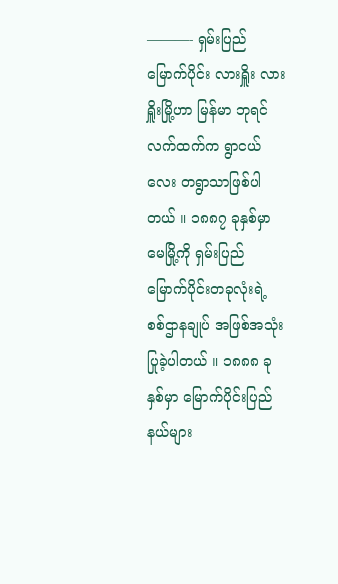———- ရှမ်းပြည်မြောက်ပိုင်း လားရှိူး လားရှိူးမြို့ဟာ မြန်မာ ဘုရင်လက်ထက်က ရွာငယ်လေး တရွာသာဖြစ်ပါတယ် ။ ၁၈၈၇ ခုနှစ်မှာ မေမြို့ကို ရှမ်းပြည် မြောက်ပိုင်းတခုလုံးရဲ့ စစ်ဌာနချုပ် အဖြစ်အသုံးပြုခဲ့ပါတယ် ။ ၁၈၈၈ ခုနှစ်မှာ မြောက်ပိုင်းပြည်နယ်များ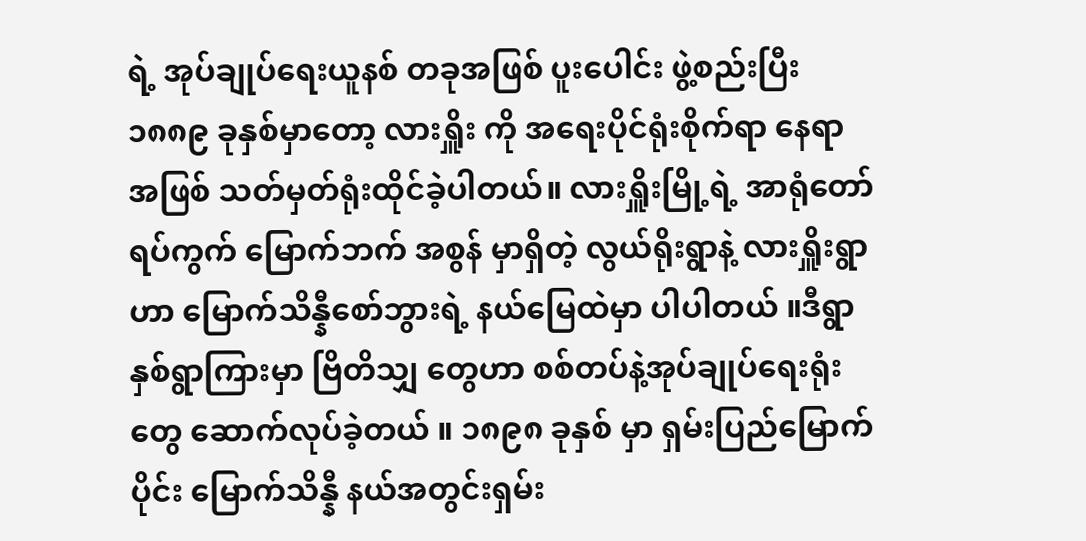ရဲ့ အုပ်ချုပ်ရေးယူနစ် တခုအဖြစ် ပူးပေါင်း ဖွဲ့စည်းပြီး ၁၈၈၉ ခုနှစ်မှာတော့ လားရှိူး ကို အရေးပိုင်ရုံးစိုက်ရာ နေရာ အဖြစ် သတ်မှတ်ရုံးထိုင်ခဲ့ပါတယ်။ လားရှိူးမြို့ရဲ့ အာရုံတော် ရပ်ကွက် မြောက်ဘက် အစွန် မှာရှိတဲ့ လွယ်ရိုးရွာနဲ့ လားရှိူးရွာ ဟာ မြောက်သိန္နီစော်ဘွားရဲ့ နယ်မြေထဲမှာ ပါပါတယ် ။ဒီရွာ နှစ်ရွာကြားမှာ ဗြိတိသျှ တွေဟာ စစ်တပ်နဲ့အုပ်ချုပ်ရေးရုံးတွေ ဆောက်လုပ်ခဲ့တယ် ။ ၁၈၉၈ ခုနှစ် မှာ ရှမ်းပြည်မြောက်ပိုင်း မြောက်သိန္နီ နယ်အတွင်းရှမ်း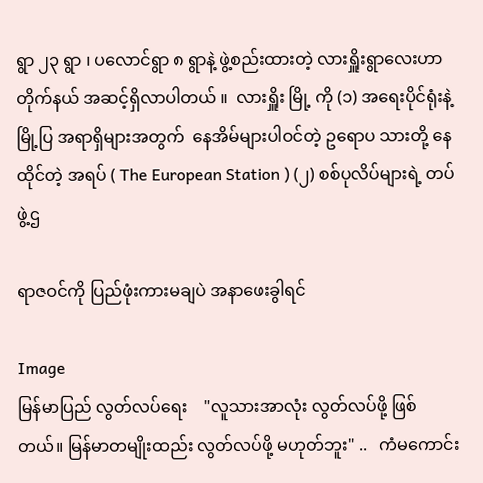ရွာ ၂၃ ရွာ ၊ ပလောင်ရွာ ၈ ရွာနဲ့ ဖွဲ့စည်းထားတဲ့ လားရှိူးရွာလေးဟာ တိုက်နယ် အဆင့်ရှိလာပါတယ် ။  လားရှိူး မြို့ ကို (၁) အရေးပိုင်ရုံးနဲ့ မြို့ပြ အရာရှိများအတွက်  နေအိမ်များပါဝင်တဲ့ ဥရောပ သားတို့ နေထိုင်တဲ့ အရပ် ( The European Station ) (၂) စစ်ပုလိပ်များရဲ့ တပ်ဖွဲ့ဌ

ရာဇဝင်ကို ပြည်ဖုံးကားမချပဲ အနာဖေးခွါရင်

Image
မြန်မာပြည် လွတ်လပ်ရေး    "လူသားအာလုံး လွတ်လပ်ဖို့ ဖြစ်တယ်။ မြန်မာတမျိုးထည်း လွတ်လပ်ဖို့ မဟုတ်ဘူး" ..   ကံမကောင်း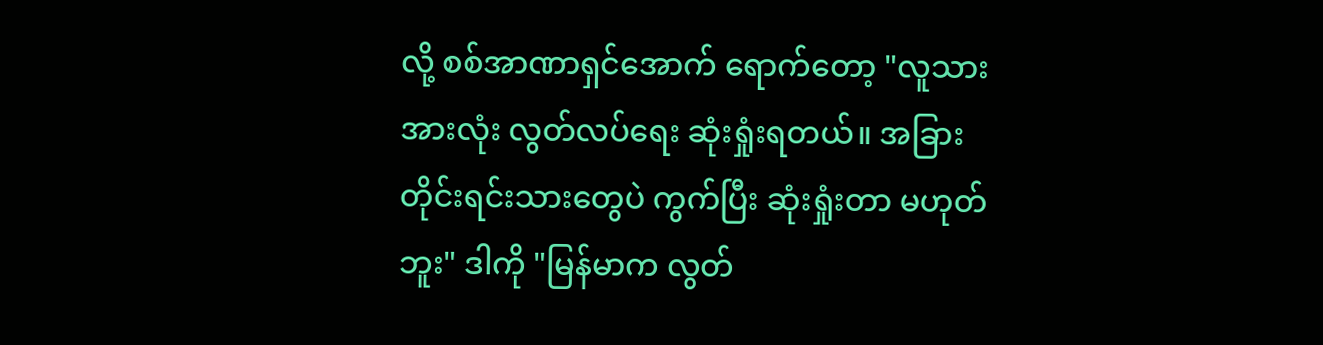လို့ စစ်အာဏာရှင်အောက် ရောက်တော့ "လူသားအားလုံး လွတ်လပ်ရေး ဆုံးရှုံးရတယ်။ အခြားတိုင်းရင်းသားတွေပဲ ကွက်ပြီး ဆုံးရှုံးတာ မဟုတ်ဘူး" ဒါကို "မြန်မာက လွတ်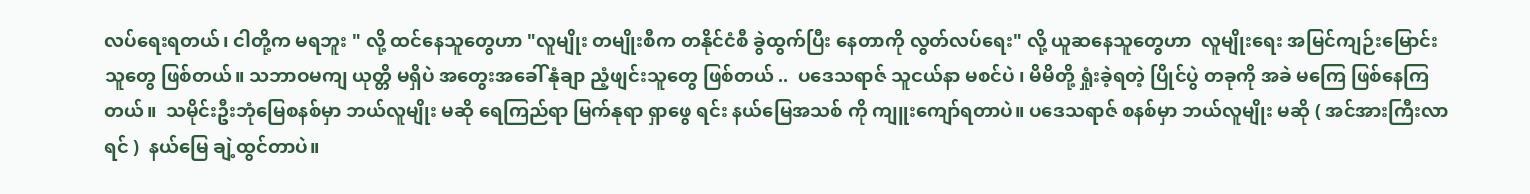လပ်ရေးရတယ်၊ ငါတို့က မရဘူး " လို့ ထင်နေသူတွေဟာ "လူမျိုး တမျိုးစီက တနိုင်ငံစီ ခွဲထွက်ပြီး နေတာကို လွတ်လပ်ရေး" လို့ ယူဆနေသူတွေဟာ  လူမျိုးရေး အမြင်ကျဉ်းမြောင်းသူတွေ ဖြစ်တယ်။ သဘာဝမကျ ယုတ္တိ မရှိပဲ အတွေးအခေါ် နုံချာ ညံ့ဖျင်းသူတွေ ဖြစ်တယ် ..  ပဒေသရာဇ် သူငယ်နာ မစင်ပဲ ၊ မိမိတို့ ရှုံးခဲ့ရတဲ့ ပြိုင်ပွဲ တခုကို အခဲ မကြေ ဖြစ်နေကြတယ်။  သမိုင်းဦးဘုံမြေစနစ်မှာ ဘယ်လူမျိုး မဆို ရေကြည်ရာ မြက်နုရာ ရှာဖွေ ရင်း နယ်မြေအသစ် ကို ကျူးကျော်ရတာပဲ။ ပဒေသရာဇ် စနစ်မှာ ဘယ်လူမျိုး မဆို ( အင်အားကြီးလာရင် )  နယ်မြေ ချဲ့ထွင်တာပဲ။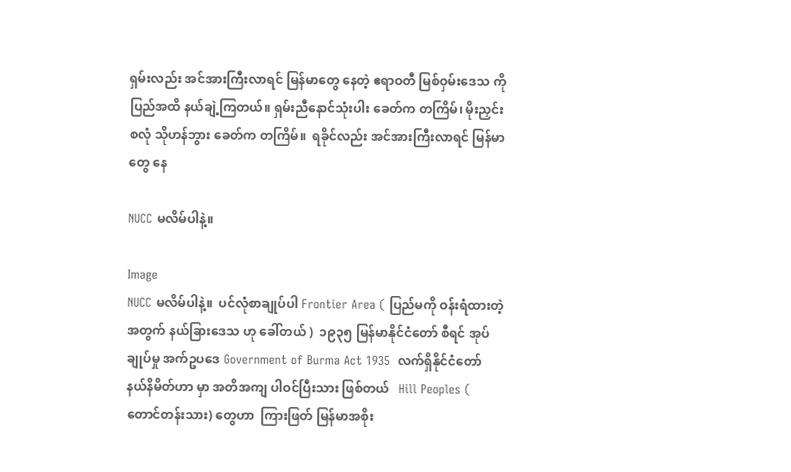ရှမ်းလည်း အင်အားကြီးလာရင် မြန်မာတွေ နေတဲ့ ဧရာဝတီ မြစ်ဝှမ်းဒေသ ကို ပြည်အထိ နယ်ချဲ့ကြတယ်။ ရှမ်းညီနောင်သုံးပါး ခေတ်က တကြိမ်၊ မိုးညှင်းစလုံ သိုဟန်ဘွား ခေတ်က တကြိမ်။  ရခိုင်လည်း အင်အားကြီးလာရင် မြန်မာတွေ နေ

NUCC မလိမ်ပါနဲ့။

Image
NUCC မလိမ်ပါနဲ့။  ပင်လုံစာချုပ်ပါ Frontier Area ( ပြည်မကို ဝန်းရံထားတဲ့ အတွက် နယ်ခြားဒေသ ဟု ခေါ်တယ် )  ၁၉၃၅ မြန်မာနိုင်ငံတော် စီရင် အုပ်ချုပ်မှု အက်ဥပဒေ Government of Burma Act 1935  လက်ရှိနိုင်ငံတော် နယ်နိမိတ်ဟာ မှာ အတိအကျ ပါဝင်ပြီးသား ဖြစ်တယ်   Hill Peoples ( တောင်တန်းသား) တွေဟာ  ကြားဖြတ် မြန်မာအစိုး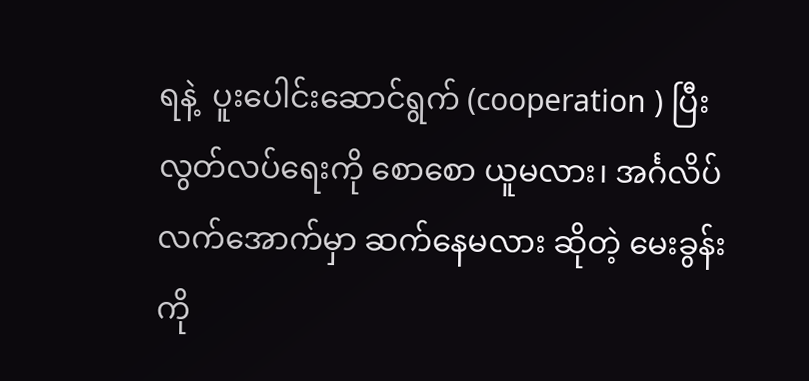ရနဲ့  ပူးပေါင်းဆောင်ရွက် (cooperation ) ပြီး လွတ်လပ်ရေးကို စောစော ယူမလား၊ အင်္ဂလိပ်လက်အောက်မှာ ဆက်နေမလား ဆိုတဲ့ မေးခွန်းကို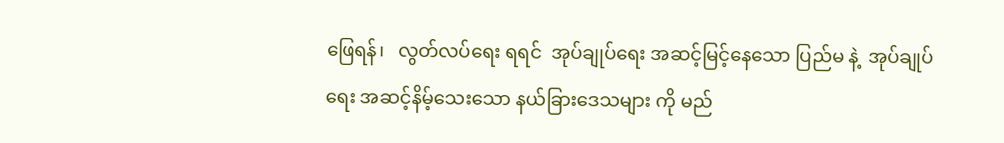ဖြေရန်၊   လွတ်လပ်ရေး ရရင်  အုပ်ချုပ်ရေး အဆင့်မြင့်နေသော ပြည်မ နဲ့  အုပ်ချုပ်ရေး အဆင့်နိမ့်သေးသော နယ်ခြားဒေသများ ကို မည်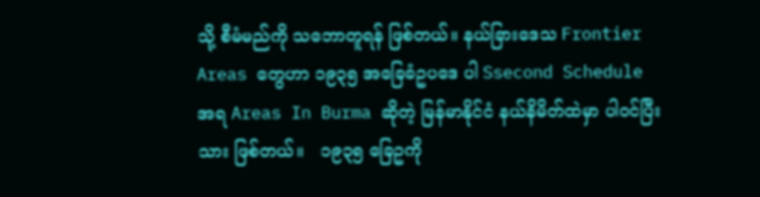သို့ စီမံမည်ကို သဘောတူရန် ဖြစ်တယ်။ နယ်ခြားဒေသ Frontier Areas တွေဟာ ၁၉၃၅ အခြေခံဥပဒေ ပါ Ssecond Schedule အရ Areas In Burma ဆိုတဲ့ မြန်မာနိုင်ငံ နယ်နိမိတ်ထဲမှာ ပါဝင်ပြီးသား ဖြစ်တယ်။   ၁၉၃၅ ခြေဥကို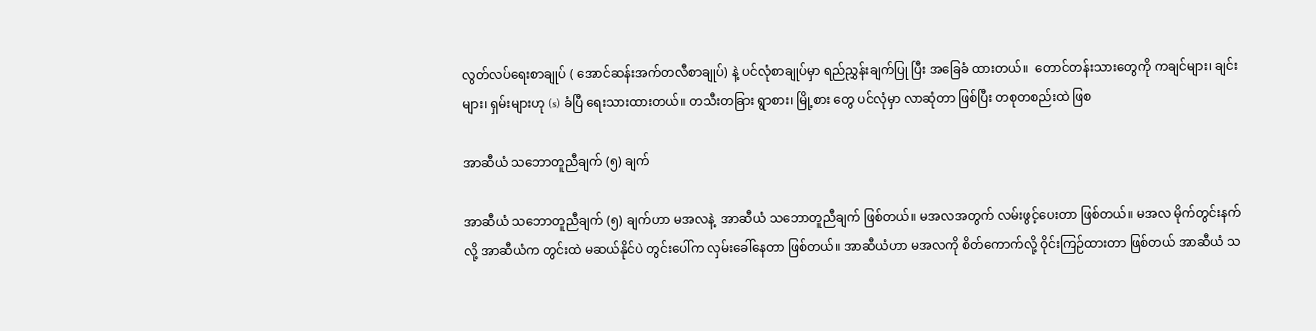လွတ်လပ်ရေးစာချုပ် ( အောင်ဆန်းအက်တလီစာချုပ်) နဲ့ ပင်လုံစာချုပ်မှာ ရည်ညွှန်းချက်ပြု ပြီး အခြေခံ ထားတယ်။  တောင်တန်းသားတွေကို ကချင်များ၊ ချင်းများ၊ ရှမ်းများဟု (s) ခံပြီ ရေးသားထားတယ်။ တသီးတခြား ရွာစား၊ မြို့စား တွေ ပင်လုံမှာ လာဆုံတာ ဖြစ်ပြီး တစုတစည်းထဲ ဖြစ

အာဆီယံ သဘောတူညီချက် (၅) ချက်

အာဆီယံ သဘောတူညီချက် (၅) ချက်ဟာ မအလနဲ့  အာဆီယံ သဘောတူညီချက် ဖြစ်တယ်။ မအလအတွက် လမ်းဖွင့်ပေးတာ ဖြစ်တယ်။ မအလ မိုက်တွင်းနက်လို့ အာဆီယံက တွင်းထဲ မဆယ်နိုင်ပဲ တွင်းပေါ်က လှမ်းခေါ်နေတာ ဖြစ်တယ်။ အာဆီယံဟာ မအလကို စိတ်ကောက်လို့ ဝိုင်းကြဉ်ထားတာ ဖြစ်တယ် အာဆီယံ သ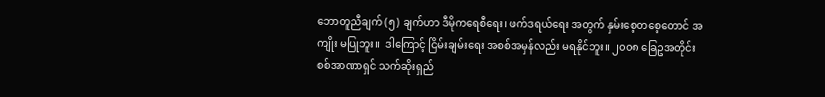ဘောတူညီချက် (၅) ချက်ဟာ ဒီမိုကရေစီရေး၊ ဖက်ဒရယ်ရေး အတွက် နှမ်းစေ့တစေ့တောင် အကျိုး မပြုဘူး။  ဒါကြောင့် ငြိမ်းချမ်းရေး အစစ်အမှန်လည်း မရနိုင်ဘူး။ ၂၀၀၈ ခြေဥအတိုင်း စစ်အာဏာရှင် သက်ဆိုးရှည်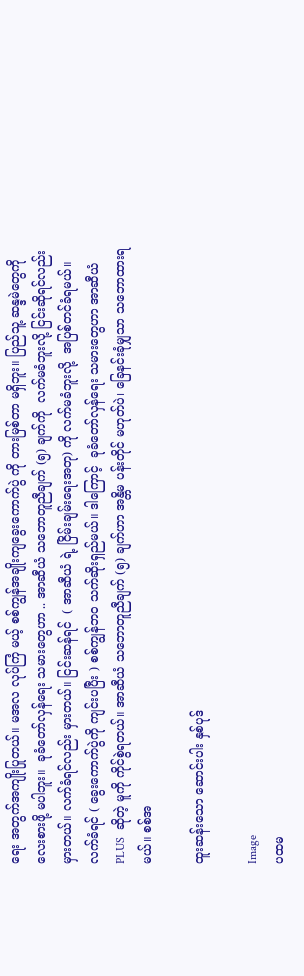ရေး အတွက်အကျိုးပြုတယ်။ မအလ လုပ်ကြံ မယ့် စစ်ကျွန်အချိုးကျခွေးကောက်ပွဲ ကို တားမြစ်တာ မရှိဘူး။ ပြည်သူ့ ဆန္ဒမဲတွေကို လေးစားဖို့ မပါဘူး။  ခုခံတော်လှန်ရေး သမားတွေဟာ .. အာဆီယံ သဘောတူညီချက် (၅) ချက်ကို  လက်မခံဘူးလို့ ငြင်းဆိုရင်လည်း မှားတယ်။ လက်ခံရင်လည်း မှားတယ်။ ငြင်းဆန်ရင်  ( အာဆီယံ ရဲ့ ငြိမ်းချမ်းရေးအတု) ကို လက်မခံဘူးလို့  အပြစ်တင်ခံရမယ်။ လက်ခံရင် ( ခွေးကောက်ပွဲကို ကျင်းပပြီး ) စစ်ကျွန်ဘဝ သက်ဆိုးရှည်မယ်။ ဒါကြောင့်  ခုခံတော်လှန်ရေး သမားတွေဟာ အာဆီယံ  PLUS  ဆိုတဲ့ မူကို ကိုင်စွဲရတယ်။ အာဆီယံ သဘောတူညီချက် (၅) ချက်ဟာ အန္တိမ ပန်းတိုင် မဟုတ်ပဲ၊ ခြေနင်းခုံမျှသာ သဘောထားရမယ်။ စစ်အ

ထူးဆန်းသော ဆောင်းပါး နှစ်ပုဒ်

Image
ပထမ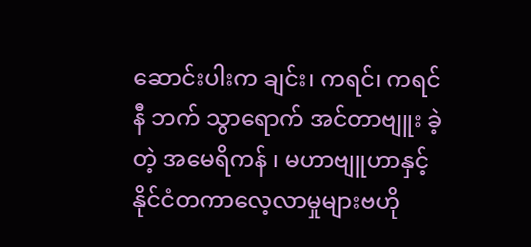ဆောင်းပါးက ချင်း၊ ကရင်၊ ကရင်နီ ဘက် သွာရောက် အင်တာဗျူး ခဲ့တဲ့ အမေရိကန် ၊ မဟာဗျူဟာနှင့် နိုင်ငံတကာလေ့လာမှုများဗဟို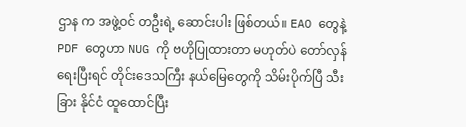ဌာန က အဖွဲ့ဝင် တဦးရဲ့ ဆောင်းပါး ဖြစ်တယ်။ EAO တွေနဲ့ PDF တွေဟာ NUG ကို ဗဟိုပြုထားတာ မဟုတ်ပဲ တော်လှန်ရေးပြီးရင် တိုင်းဒေသကြီး နယ်မြေတွေကို သိမ်းပိုက်ပြီ သီးခြား နိုင်ငံ ထူထောင်ပြီး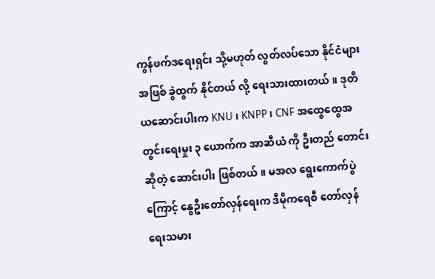ကွန်ဖက်ဒရေးရှင်း သို့မဟုတ် လွတ်လပ်သော နိုင်ငံများ အဖြစ် ခွဲထွက် နိုင်တယ် လို့ ရေးသားထားတယ်။ ဒုတိယဆောင်းပါးက KNU၊ KNPP၊ CNF အထွေထွေအတွင်းရေးမှုး ၃ ယောက်က အာဆီယံ ကို ဦးတည် တောင်းဆိုတဲ့ ဆောင်းပါး ဖြစ်တယ်။ မအလ ရွေးကောက်ပွဲကြောင့် နွေဦးတော်လှန်ရေးက ဒီမိုကရေစီ တော်လှန်ရေးသမား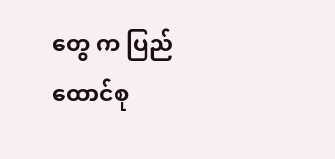တွေ က ပြည်ထောင်စု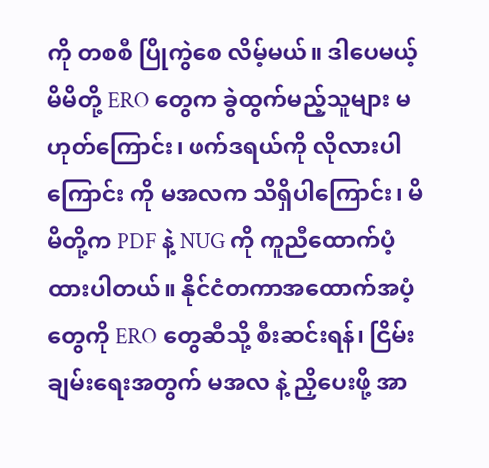ကို တစစီ ပြိုကွဲစေ လိမ့်မယ်။ ဒါပေမယ့် မိမိတို့ ERO တွေက ခွဲထွက်မည့်သူများ မဟုတ်ကြောင်း၊ ဖက်ဒရယ်ကို လိုလားပါကြောင်း ကို မအလက သိရှိပါကြောင်း၊ မိမိတို့က PDF နဲ့ NUG ကို ကူညီထောက်ပံ့ထားပါတယ်။ နိုင်ငံတကာအထောက်အပံ့တွေကို ERO တွေဆီသို့ စီးဆင်းရန်၊ ငြိမ်းချမ်းရေးအတွက် မအလ နဲ့ ညှိပေးဖို့ အာ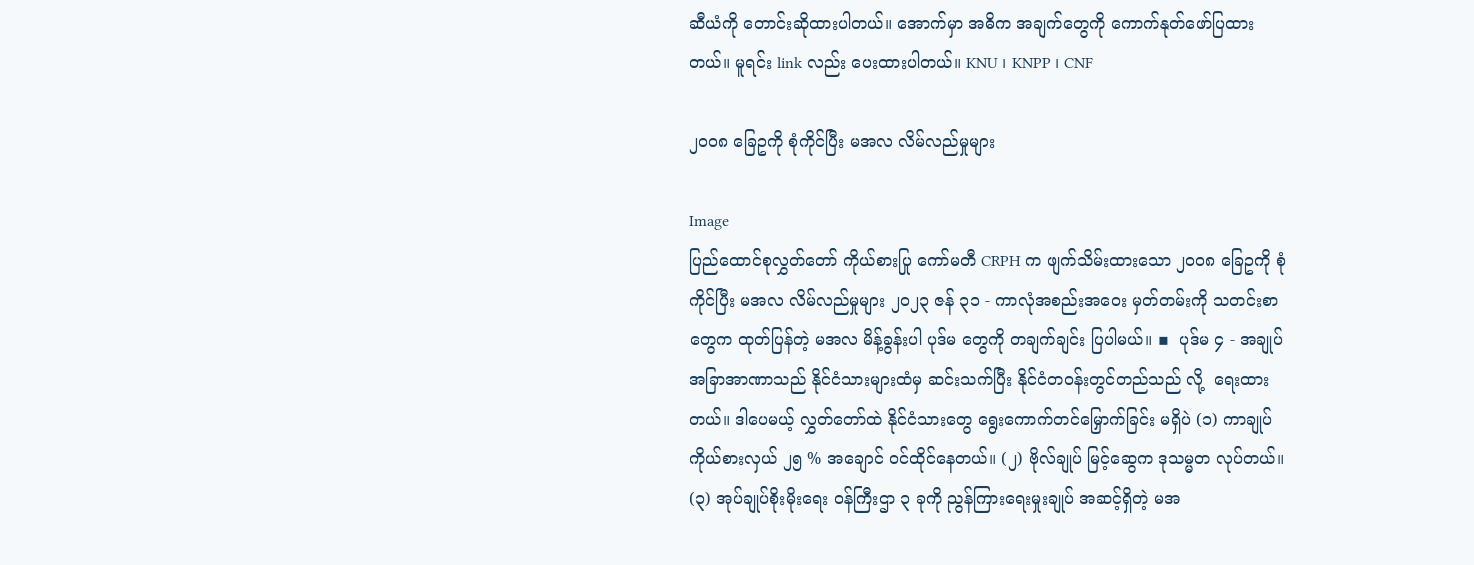ဆီယံကို တောင်းဆိုထားပါတယ်။ အောက်မှာ အဓိက အချက်တွေကို ကောက်နုတ်ဖော်ပြထားတယ်။ မူရင်း link လည်း ပေးထားပါတယ်။ KNU ၊ KNPP ၊ CNF

၂၀၀၈ ခြေဥကို စုံကိုင်ပြီး မအလ လိမ်လည်မှုများ

Image
ပြည်ထောင်စုလွှတ်တော် ကိုယ်စားပြု ကော်မတီ CRPH က ဖျက်သိမ်းထားသော ၂၀၀၈ ခြေဥကို စုံကိုင်ပြီး မအလ လိမ်လည်မှုများ ၂၀၂၃ ဇန် ၃၁ - ကာလုံအစည်းအဝေး မှတ်တမ်းကို သတင်းစာတွေက ထုတ်ပြန်တဲ့ မအလ မိန့်ခွန်းပါ ပုဒ်မ တွေကို တချက်ချင်း ပြပါမယ်။ ▪  ပုဒ်မ ၄ - အချုပ်အခြာအာဏာသည် နိုင်ငံသားများထံမှ ဆင်းသက်ပြီး နိုင်ငံတဝန်းတွင်တည်သည် လို့  ရေးထားတယ်။ ဒါပေမယ့် လွှတ်တော်ထဲ နိုင်ငံသားတွေ ရွေးကောက်တင်မြှောက်ခြင်း မရှိပဲ (၁) ကာချုပ်ကိုယ်စားလှယ် ၂၅ % အချောင် ဝင်ထိုင်နေတယ်။ (၂) ဗိုလ်ချုပ် မြင့်ဆွေက ဒုသမ္မတ လုပ်တယ်။ (၃) အုပ်ချုပ်စိုးမိုးရေး ဝန်ကြီးဌာ ၃ ခုကို ညွန်ကြားရေးမှုးချုပ် အဆင့်ရှိတဲ့ မအ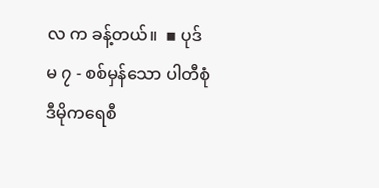လ က ခန့်တယ်။  ▪ ပုဒ်မ ၇ - စစ်မှန်သော ပါတီစုံ ဒီမိုကရေစီ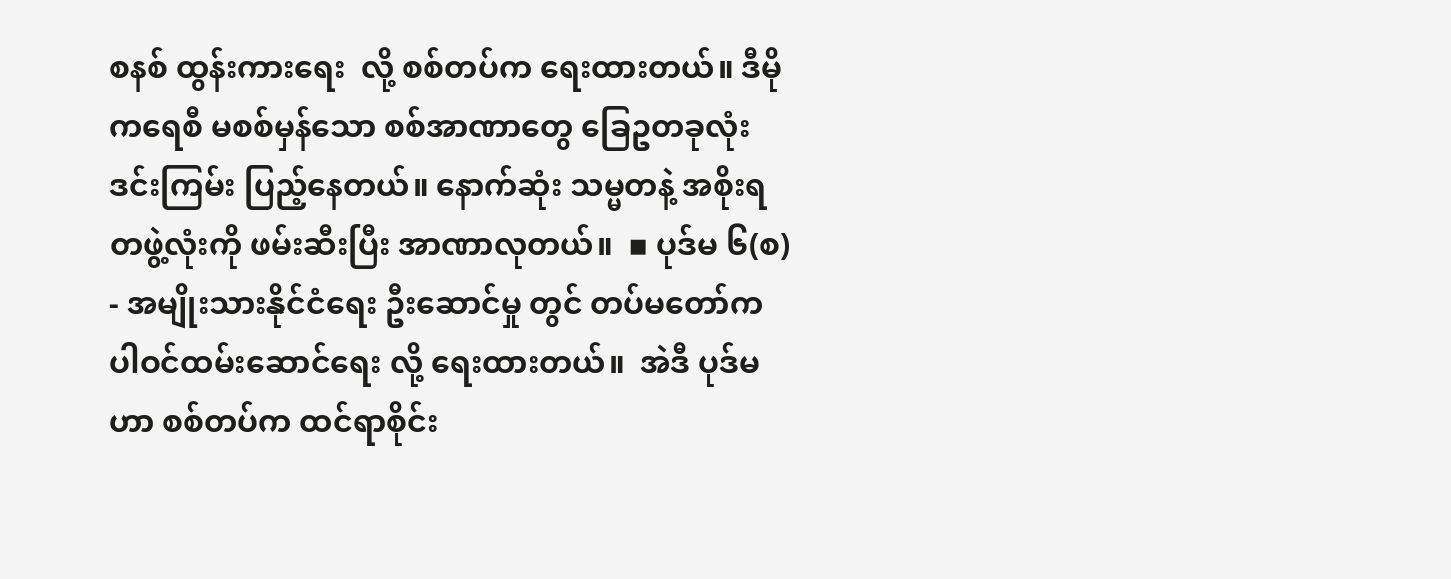စနစ် ထွန်းကားရေး  လို့ စစ်တပ်က ရေးထားတယ်။ ဒီမိုကရေစီ မစစ်မှန်သော စစ်အာဏာတွေ ခြေဥတခုလုံး ဒင်းကြမ်း ပြည့်နေတယ်။ နောက်ဆုံး သမ္မတနဲ့ အစိုးရတဖွဲ့လုံးကို ဖမ်းဆီးပြီး အာဏာလုတယ်။  ▪ ပုဒ်မ ၆(စ) - အမျိုးသားနိုင်ငံရေး ဦးဆောင်မှု တွင် တပ်မတော်က ပါဝင်ထမ်းဆောင်ရေး လို့ ရေးထားတယ်။  အဲဒီ ပုဒ်မဟာ စစ်တပ်က ထင်ရာစိုင်း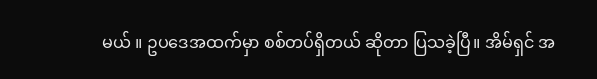မယ် ။ ဥပဒေအထက်မှာ စစ်တပ်ရှိတယ် ဆိုတာ ပြသခဲ့ပြီ။ အိမ်ရှင် အ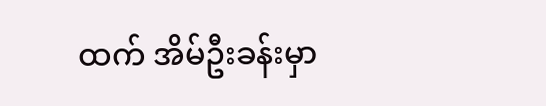ထက် အိမ်ဦးခန်းမှာ